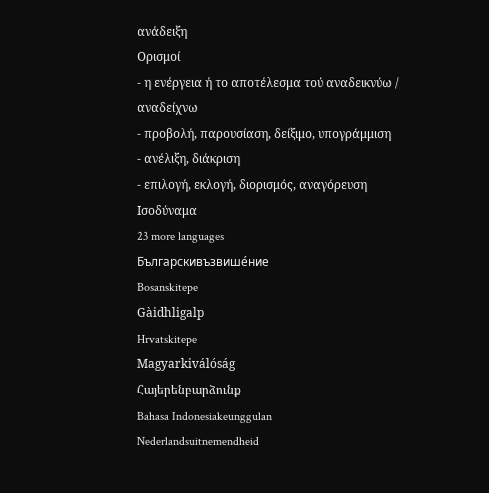ανάδειξη
Ορισμοί
- η ενέργεια ή το αποτέλεσμα τού αναδεικνύω / αναδείχνω
- προβολή, παρουσίαση, δείξιμο, υπογράμμιση
- ανέλιξη, διάκριση
- επιλογή, εκλογή, διορισμός, αναγόρευση
Ισοδύναμα
23 more languages
Българскивъзвише́ние
Bosanskitepe
Gàidhligalp
Hrvatskitepe
Magyarkiválóság
Հայերենբարձունք
Bahasa Indonesiakeunggulan
Nederlandsuitnemendheid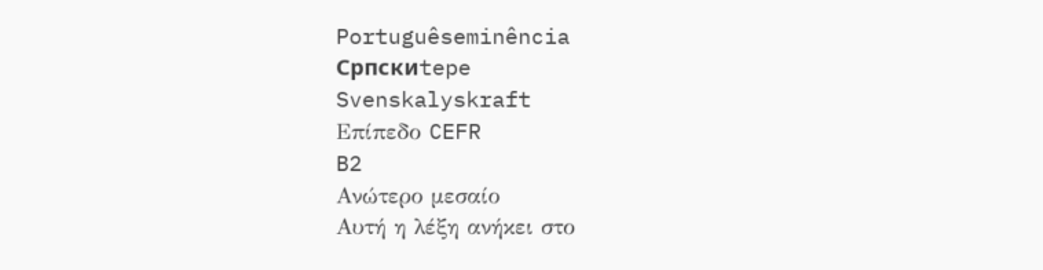Portuguêseminência
Српскиtepe
Svenskalyskraft
Επίπεδο CEFR
B2
Ανώτερο μεσαίο
Αυτή η λέξη ανήκει στο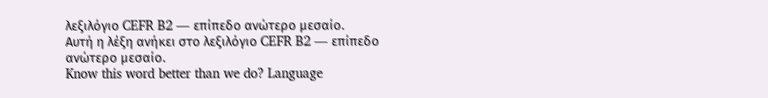λεξιλόγιο CEFR B2 — επίπεδο ανώτερο μεσαίο.
Αυτή η λέξη ανήκει στο λεξιλόγιο CEFR B2 — επίπεδο ανώτερο μεσαίο.
Know this word better than we do? Language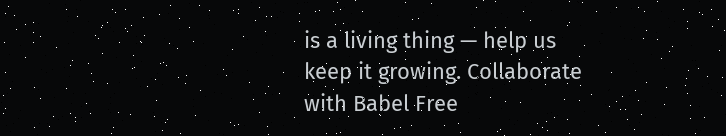is a living thing — help us keep it growing. Collaborate with Babel Free